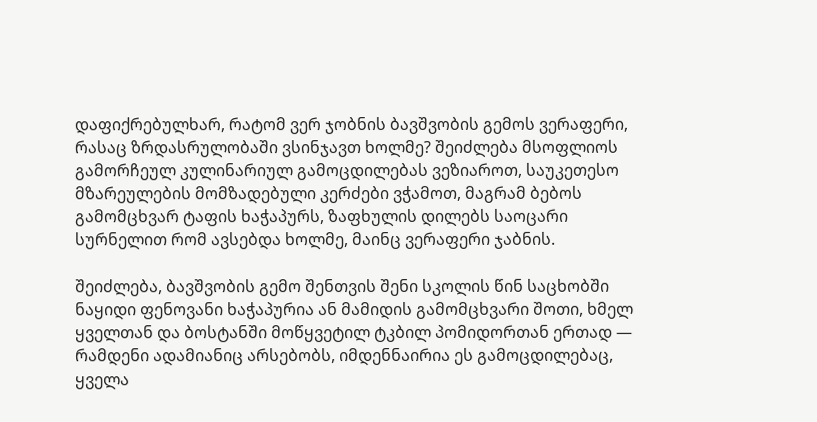დაფიქრებულხარ, რატომ ვერ ჯობნის ბავშვობის გემოს ვერაფერი, რასაც ზრდასრულობაში ვსინჯავთ ხოლმე? შეიძლება მსოფლიოს გამორჩეულ კულინარიულ გამოცდილებას ვეზიაროთ, საუკეთესო მზარეულების მომზადებული კერძები ვჭამოთ, მაგრამ ბებოს გამომცხვარ ტაფის ხაჭაპურს, ზაფხულის დილებს საოცარი სურნელით რომ ავსებდა ხოლმე, მაინც ვერაფერი ჯაბნის.

შეიძლება, ბავშვობის გემო შენთვის შენი სკოლის წინ საცხობში ნაყიდი ფენოვანი ხაჭაპურია ან მამიდის გამომცხვარი შოთი, ხმელ ყველთან და ბოსტანში მოწყვეტილ ტკბილ პომიდორთან ერთად — რამდენი ადამიანიც არსებობს, იმდენნაირია ეს გამოცდილებაც, ყველა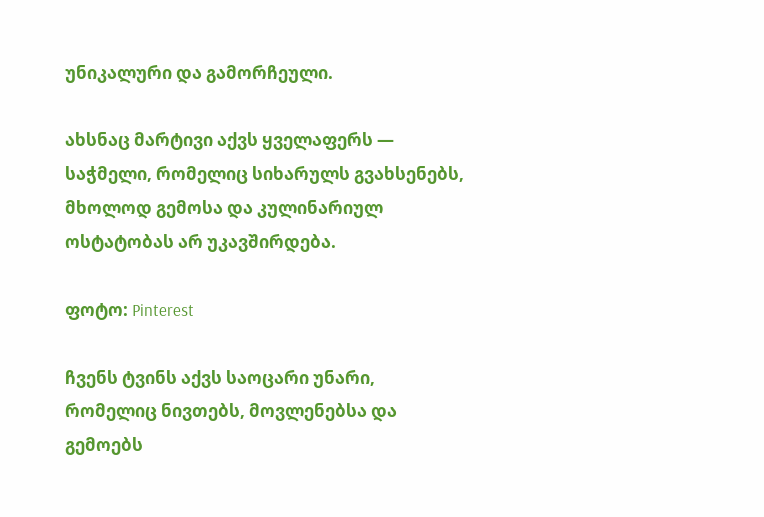უნიკალური და გამორჩეული.

ახსნაც მარტივი აქვს ყველაფერს — საჭმელი, რომელიც სიხარულს გვახსენებს, მხოლოდ გემოსა და კულინარიულ ოსტატობას არ უკავშირდება.

ფოტო: Pinterest

ჩვენს ტვინს აქვს საოცარი უნარი, რომელიც ნივთებს, მოვლენებსა და გემოებს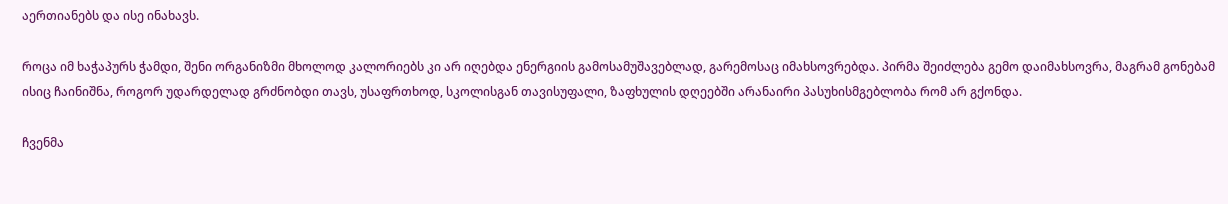აერთიანებს და ისე ინახავს.

როცა იმ ხაჭაპურს ჭამდი, შენი ორგანიზმი მხოლოდ კალორიებს კი არ იღებდა ენერგიის გამოსამუშავებლად, გარემოსაც იმახსოვრებდა. პირმა შეიძლება გემო დაიმახსოვრა, მაგრამ გონებამ ისიც ჩაინიშნა, როგორ უდარდელად გრძნობდი თავს, უსაფრთხოდ, სკოლისგან თავისუფალი, ზაფხულის დღეებში არანაირი პასუხისმგებლობა რომ არ გქონდა.

ჩვენმა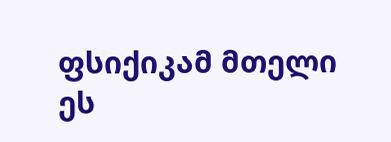ფსიქიკამ მთელი ეს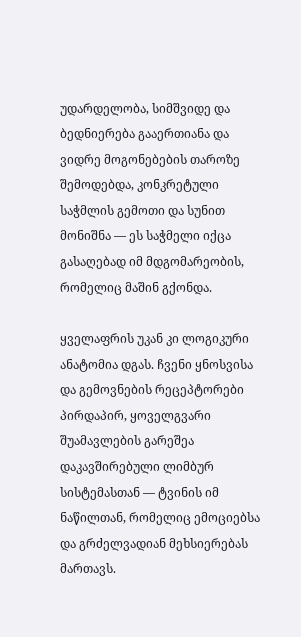უდარდელობა, სიმშვიდე და ბედნიერება გააერთიანა და ვიდრე მოგონებების თაროზე შემოდებდა, კონკრეტული საჭმლის გემოთი და სუნით მონიშნა — ეს საჭმელი იქცა გასაღებად იმ მდგომარეობის, რომელიც მაშინ გქონდა.

ყველაფრის უკან კი ლოგიკური ანატომია დგას. ჩვენი ყნოსვისა და გემოვნების რეცეპტორები პირდაპირ, ყოველგვარი შუამავლების გარეშეა დაკავშირებული ლიმბურ სისტემასთან — ტვინის იმ ნაწილთან, რომელიც ემოციებსა და გრძელვადიან მეხსიერებას მართავს.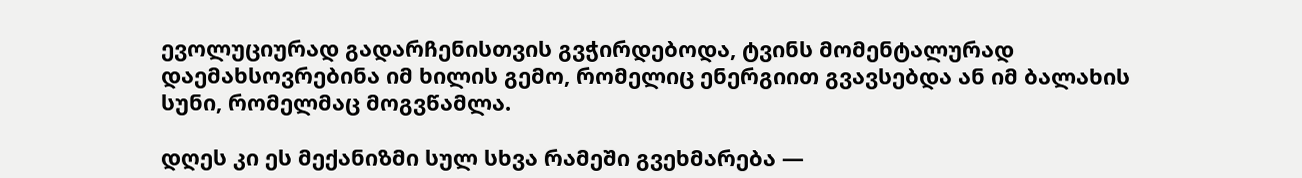ევოლუციურად გადარჩენისთვის გვჭირდებოდა, ტვინს მომენტალურად დაემახსოვრებინა იმ ხილის გემო, რომელიც ენერგიით გვავსებდა ან იმ ბალახის სუნი, რომელმაც მოგვწამლა.

დღეს კი ეს მექანიზმი სულ სხვა რამეში გვეხმარება —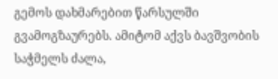გემოს დახმარებით წარსულში გვამოგზაურებს. ამიტომ აქვს ბავშვობის საჭმელს ძალა,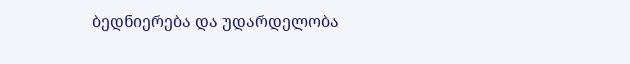ბედნიერება და უდარდელობა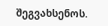შეგვახსენოს.